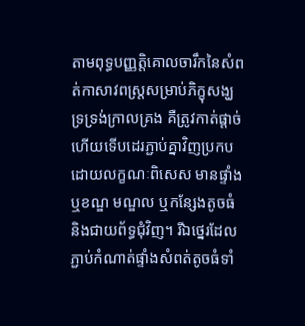តាមពុទ្ធបញ្ញត្តិគោលចារឹកនៃសំពត់កាសាវពស្ត្រសម្រាប់ភិក្ខុសង្ឃទ្រទ្រង់ក្រាលគ្រង គឺត្រូវកាត់ផ្ដាច់ហើយទើបដេរភ្ជាប់គ្នាវិញប្រកបដោយលក្ខណៈពិសេស មានផ្ទាំង ឬខណ្ឌ មណ្ឌល ឬកន្សែងតូចធំ និងជាយព័ទ្ធជុំវិញ។ រីឯថ្នេរដែលភ្ជាប់កំណាត់ផ្ទាំងសំពត់តូចធំទាំ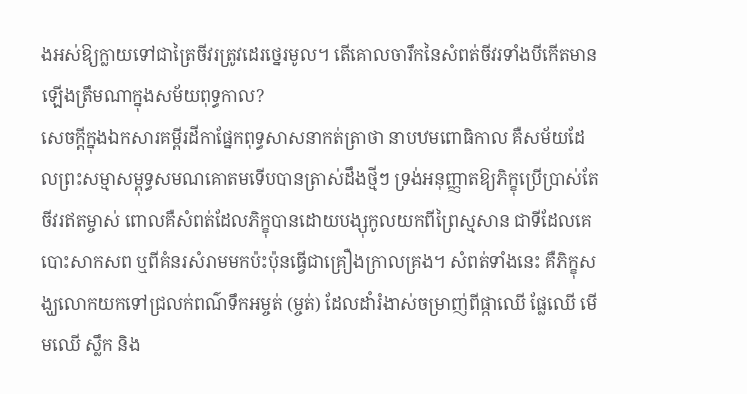ងអស់ឱ្យក្លាយទៅជាត្រៃចីវរត្រូវដេរថ្នេរមូល។ តើគោលចារឹកនៃសំពត់ចីវរទាំងបីកើតមានឡើងត្រឹមណាក្នុងសម័យពុទ្ធកាល?
សេចក្ដីក្នុងឯកសារគម្ពីរដីកាផ្នែកពុទ្ធសាសនាកត់ត្រាថា នាបឋមពោធិកាល គឺសម័យដែលព្រះសម្មាសម្ពុទ្ធសមណគោតមទើបបានត្រាស់ដឹងថ្មីៗ ទ្រង់អនុញ្ញាតឱ្យភិក្ខុប្រើប្រាស់តែចីវរឥតម្ចាស់ ពោលគឺសំពត់ដែលភិក្ខុបានដោយបង្សុកូលយកពីព្រៃស្មសាន ជាទីដែលគេបោះសាកសព ឬពីគំនរសំរាមមកប៉ះប៉ុនធ្វើជាគ្រឿងក្រាលគ្រង។ សំពត់ទាំងនេះ គឺភិក្ខុសង្ឃលោកយកទៅជ្រលក់ពណ៌ទឹកអម្ចត់ (ម្ចត់) ដែលដាំរំងាស់ចម្រាញ់ពីផ្កាឈើ ផ្លែឈើ មើមឈើ ស្លឹក និង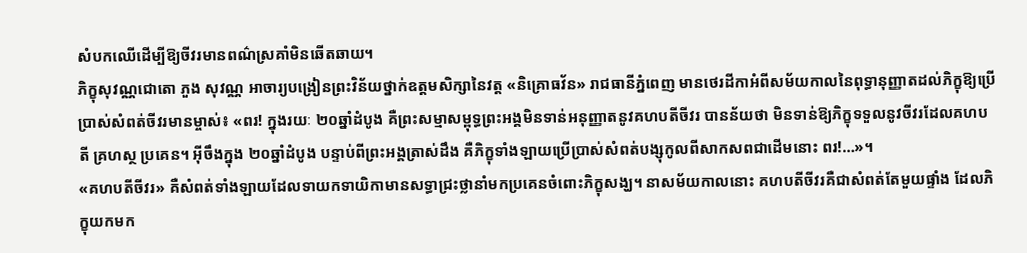សំបកឈើដើម្បីឱ្យចីវរមានពណ៌ស្រគាំមិនឆើតឆាយ។
ភិក្ខុសុវណ្ណជោតោ ភួង សុវណ្ណ អាចារ្យបង្រៀនព្រះវិន័យថ្នាក់ឧត្ដមសិក្សានៃវត្ត «និគ្រោធវ័ន» រាជធានីភ្នំពេញ មានថេរដីកាអំពីសម័យកាលនៃពុទ្ធានុញ្ញាតដល់ភិក្ខុឱ្យប្រើប្រាស់សំពត់ចីវរមានម្ចាស់៖ «ពរ! ក្នុងរយៈ ២០ឆ្នាំដំបូង គឺព្រះសម្មាសម្ពុទ្ធព្រះអង្គមិនទាន់អនុញ្ញាតនូវគហបតីចីវរ បានន័យថា មិនទាន់ឱ្យភិក្ខុទទួលនូវចីវរដែលគហបតី គ្រហស្ថ ប្រគេន។ អ៊ីចឹងក្នុង ២០ឆ្នាំដំបូង បន្ទាប់ពីព្រះអង្គត្រាស់ដឹង គឺភិក្ខុទាំងឡាយប្រើប្រាស់សំពត់បង្សុកូលពីសាកសពជាដើមនោះ ពរ!…»។
«គហបតីចីវរ» គឺសំពត់ទាំងឡាយដែលទាយកទាយិកាមានសទ្ធាជ្រះថ្លានាំមកប្រគេនចំពោះភិក្ខុសង្ឃ។ នាសម័យកាលនោះ គហបតីចីវរគឺជាសំពត់តែមួយផ្ទាំង ដែលភិក្ខុយកមក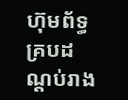ហ៊ុមព័ទ្ធគ្របដណ្ដប់រាង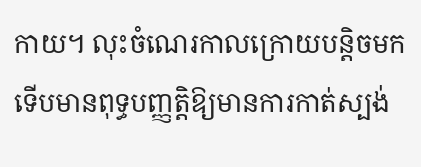កាយ។ លុះចំណេរកាលក្រោយបន្តិចមក ទើបមានពុទ្ធបញ្ញត្តិឱ្យមានការកាត់ស្បង់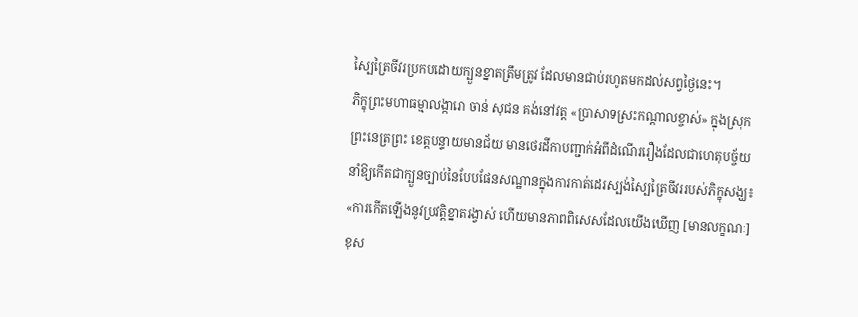ស្បៃត្រៃចីវរប្រកបដោយក្បួនខ្នាតត្រឹមត្រូវ ដែលមានជាប់រហូតមកដល់សព្វថ្ងៃនេះ។
ភិក្ខុព្រះមហាធម្មាលង្ការោ ចាន់ សុជន គង់នៅវត្ត «ប្រាសាទស្រះកណ្ដាលខ្ចាស់» ក្នុងស្រុកព្រះនេត្រព្រះ ខេត្តបន្ទាយមានជ័យ មានថេរដីកាបញ្ជាក់អំពីដំណើររឿងដែលជាហេតុបច្ច័យនាំឱ្យកើតជាក្បួនច្បាប់នៃបែបផែនសណ្ឋានក្នុងការកាត់ដេរស្បង់ស្បៃត្រៃចីវររបស់ភិក្ខុសង្ឃ៖ «ការកើតឡើងនូវប្រវត្តិខ្នាតរង្វាស់ ហើយមានភាពពិសេសដែលយើងឃើញ [មានលក្ខណៈ] ខុស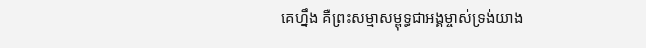គេហ្នឹង គឺព្រះសម្មាសម្ពុទ្ធជាអង្គម្ចាស់ទ្រង់យាង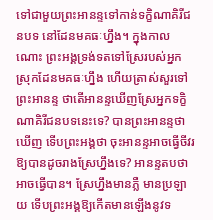ទៅជាមួយព្រះអានន្ទទៅកាន់ទក្ខិណាគិរីជនបទ នៅដែនមគធៈហ្នឹង។ ក្នុងកាលណោះ ព្រះអង្គទ្រង់ទតទៅស្រែរបស់អ្នកស្រុកដែនមគធៈហ្នឹង ហើយត្រាស់សួរទៅព្រះអានន្ទ ថាតើអានន្ទឃើញស្រែអ្នកទក្ខិណាគិរីជនបទនេះទេ? បានព្រះអានន្ទថា ឃើញ ទើបព្រះអង្គថា ចុះអានន្ទអាចធ្វើចីវរឱ្យបានដូចរាងស្រែហ្នឹងទេ? អានន្ទតបថា អាចធ្វើបាន។ ស្រែហ្នឹងមានភ្លឺ មានប្រឡាយ ទើបព្រះអង្គឱ្យកើតមានឡើងនូវទ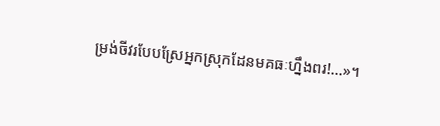ម្រង់ចីវរបែបស្រែអ្នកស្រុកដែនមគធៈហ្នឹងពរ!…»។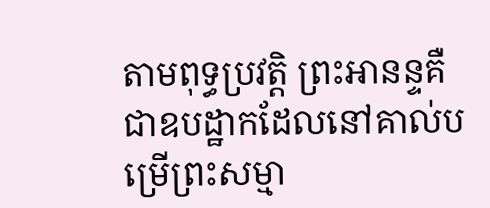តាមពុទ្ធប្រវត្តិ ព្រះអានន្ទគឺជាឧបដ្ឋាកដែលនៅគាល់បម្រើព្រះសម្មា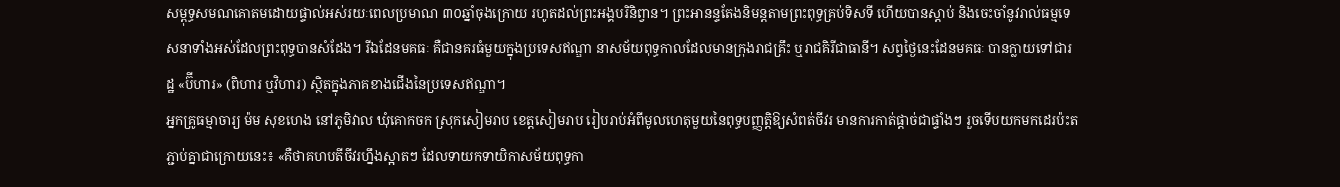សម្ពុទ្ធសមណគោតមដោយផ្ទាល់អស់រយៈពេលប្រមាណ ៣០ឆ្នាំចុងក្រោយ រហូតដល់ព្រះអង្គបរិនិព្វាន។ ព្រះអានន្ទតែងនិមន្តតាមព្រះពុទ្ធគ្រប់ទិសទី ហើយបានស្ដាប់ និងចេះចាំនូវរាល់ធម្មទេសនាទាំងអស់ដែលព្រះពុទ្ធបានសំដែង។ រីឯដែនមគធៈ គឺជានគរធំមួយក្នុងប្រទេសឥណ្ឌា នាសម័យពុទ្ធកាលដែលមានក្រុងរាជគ្រឹះ ឬរាជគិរីជាធានី។ សព្វថ្ងៃនេះដែនមគធៈ បានក្លាយទៅជារដ្ឋ «ប៊ីហារ» (ពិហារ ឬវិហារ) ស្ថិតក្នុងភាគខាងជើងនៃប្រទេសឥណ្ឌា។
អ្នកគ្រូធម្មាចារ្យ ម៉ម សុខហេង នៅភូមិវាល ឃុំគោកចក ស្រុកសៀមរាប ខេត្តសៀមរាប រៀបរាប់អំពីមូលហេតុមួយនៃពុទ្ធបញ្ញត្តិឱ្យសំពត់ចីវរ មានការកាត់ផ្តាច់ជាផ្ទាំងៗ រួចទើបយកមកដេរប៉ះតភ្ជាប់គ្នាជាក្រោយនេះ៖ «គឺថាគហបតីចីវរហ្នឹងស្អាតៗ ដែលទាយកទាយិកាសម័យពុទ្ធកា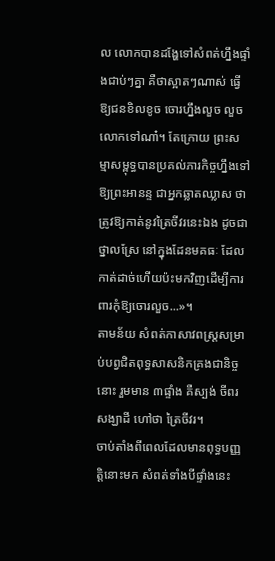ល លោកបានដង្ហែទៅសំពត់ហ្នឹងផ្ទាំងជាប់ៗគ្នា គឺថាស្អាតៗណាស់ ធ្វើឱ្យជនខិលខូច ចោរហ្នឹងលួច លួចលោកទៅណា៎។ តែក្រោយ ព្រះសម្មាសម្ពុទ្ធបានប្រគល់ភារកិច្ចហ្នឹងទៅឱ្យព្រះអានន្ទ ជាអ្នកឆ្លាតឈ្លាស ថាត្រូវឱ្យកាត់នូវត្រៃចីវរនេះឯង ដូចជាថ្នាលស្រែ នៅក្នុងដែនមគធៈ ដែលកាត់ដាច់ហើយប៉ះមកវិញដើម្បីការពារកុំឱ្យចោរលួច...»។
តាមន័យ សំពត់កាសាវពស្ត្រសម្រាប់បព្វជិតពុទ្ធសាសនិកគ្រងជានិច្ចនោះ រួមមាន ៣ផ្ទាំង គឺស្បង់ ចីពរ សង្ឃាដី ហៅថា ត្រៃចីវរ។
ចាប់តាំងពីពេលដែលមានពុទ្ធបញ្ញត្តិនោះមក សំពត់ទាំងបីផ្ទាំងនេះ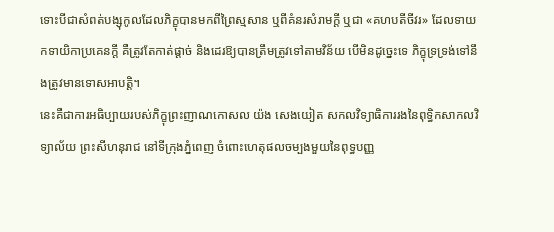ទោះបីជាសំពត់បង្សុកូលដែលភិក្ខុបានមកពីព្រៃស្មសាន ឬពីគំនរសំរាមក្តី ឬជា «គហបតីចីវរ» ដែលទាយកទាយិកាប្រគេនក្តី គឺត្រូវតែកាត់ផ្ដាច់ និងដេរឱ្យបានត្រឹមត្រូវទៅតាមវិន័យ បើមិនដូច្នេះទេ ភិក្ខុទ្រទ្រង់ទៅនឹងត្រូវមានទោសអាបត្តិ។
នេះគឺជាការអធិប្បាយរបស់ភិក្ខុព្រះញាណកោសល យ៉ង សេងយៀត សកលវិទ្យាធិការរងនៃពុទ្ធិកសាកលវិទ្យាល័យ ព្រះសីហនុរាជ នៅទីក្រុងភ្នំពេញ ចំពោះហេតុផលចម្បងមួយនៃពុទ្ធបញ្ញ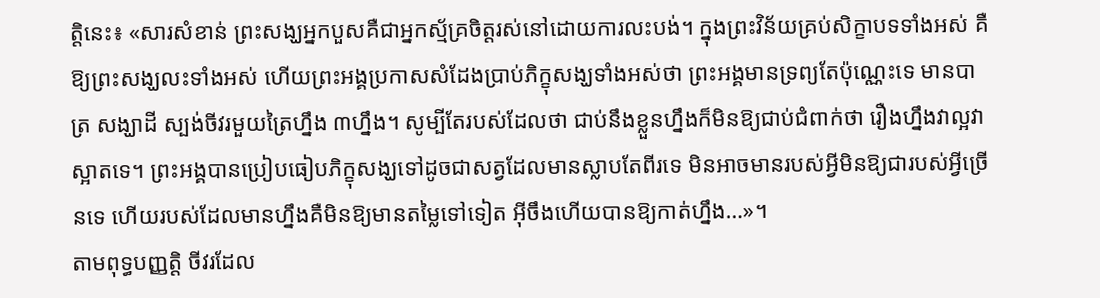ត្តិនេះ៖ «សារសំខាន់ ព្រះសង្ឃអ្នកបួសគឺជាអ្នកស្ម័គ្រចិត្តរស់នៅដោយការលះបង់។ ក្នុងព្រះវិន័យគ្រប់សិក្ខាបទទាំងអស់ គឺឱ្យព្រះសង្ឃលះទាំងអស់ ហើយព្រះអង្គប្រកាសសំដែងប្រាប់ភិក្ខុសង្ឃទាំងអស់ថា ព្រះអង្គមានទ្រព្យតែប៉ុណ្ណេះទេ មានបាត្រ សង្ឃាដី ស្បង់ចីវរមួយត្រៃហ្នឹង ៣ហ្នឹង។ សូម្បីតែរបស់ដែលថា ជាប់នឹងខ្លួនហ្នឹងក៏មិនឱ្យជាប់ជំពាក់ថា រឿងហ្នឹងវាល្អវាស្អាតទេ។ ព្រះអង្គបានប្រៀបធៀបភិក្ខុសង្ឃទៅដូចជាសត្វដែលមានស្លាបតែពីរទេ មិនអាចមានរបស់អ្វីមិនឱ្យជារបស់អ្វីច្រើនទេ ហើយរបស់ដែលមានហ្នឹងគឺមិនឱ្យមានតម្លៃទៅទៀត អ៊ីចឹងហើយបានឱ្យកាត់ហ្នឹង…»។
តាមពុទ្ធបញ្ញត្តិ ចីវរដែល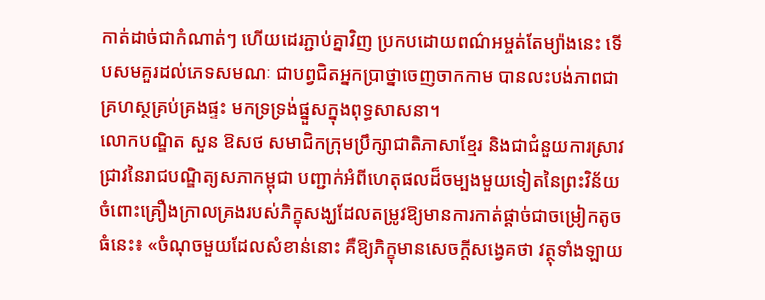កាត់ដាច់ជាកំណាត់ៗ ហើយដេរភ្ជាប់គ្នាវិញ ប្រកបដោយពណ៌អម្ចត់តែម្យ៉ាងនេះ ទើបសមគួរដល់ភេទសមណៈ ជាបព្វជិតអ្នកប្រាថ្នាចេញចាកកាម បានលះបង់ភាពជាគ្រហស្ថគ្រប់គ្រងផ្ទះ មកទ្រទ្រង់ផ្នួសក្នុងពុទ្ធសាសនា។
លោកបណ្ឌិត សួន ឱសថ សមាជិកក្រុមប្រឹក្សាជាតិភាសាខ្មែរ និងជាជំនួយការស្រាវជ្រាវនៃរាជបណ្ឌិត្យសភាកម្ពុជា បញ្ជាក់អំពីហេតុផលដ៏ចម្បងមួយទៀតនៃព្រះវិន័យចំពោះគ្រឿងក្រាលគ្រងរបស់ភិក្ខុសង្ឃដែលតម្រូវឱ្យមានការកាត់ផ្ដាច់ជាចម្រៀកតូចធំនេះ៖ «ចំណុចមួយដែលសំខាន់នោះ គឺឱ្យភិក្ខុមានសេចក្ដីសង្វេគថា វត្ថុទាំងឡាយ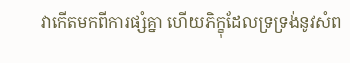វាកើតមកពីការផ្សំគ្នា ហើយភិក្ខុដែលទ្រទ្រង់នូវសំព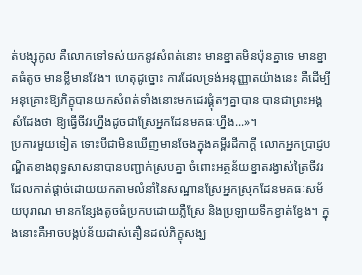ត់បង្សុកូល គឺលោកទៅទស់យកនូវសំពត់នោះ មានខ្នាតមិនប៉ុនគ្នាទេ មានខ្នាតធំតូច មានខ្លីមានវែង។ ហេតុដូច្នោះ ការដែលទ្រង់អនុញ្ញាតយ៉ាងនេះ គឺដើម្បីអនុគ្រោះឱ្យភិក្ខុបានយកសំពត់ទាំងនោះមកដេរផ្គុំតៗគ្នាបាន បានជាព្រះអង្គសំដែងថា ឱ្យធ្វើចីវរហ្នឹងដូចជាស្រែអ្នកដែនមគធៈហ្នឹង...»។
ប្រការមួយទៀត ទោះបីជាមិនឃើញមានចែងក្នុងគម្ពីរដីកាក្តី លោកអ្នកប្រាជ្ញបណ្ឌិតខាងពុទ្ធសាសនាបានបញ្ជាក់ស្របគ្នា ចំពោះអត្ថន័យខ្នាតរង្វាស់ត្រៃចីវរ ដែលកាត់ផ្ដាច់ដោយយកតាមលំនាំនៃសណ្ឋានស្រែអ្នកស្រុកដែនមគធៈសម័យបុរាណ មានកន្សែងតូចធំប្រកបដោយភ្លឺស្រែ និងប្រឡាយទឹកខ្វាត់ខ្វែង។ ក្នុងនោះគឺអាចបង្កប់ន័យដាស់តឿនដល់ភិក្ខុសង្ឃ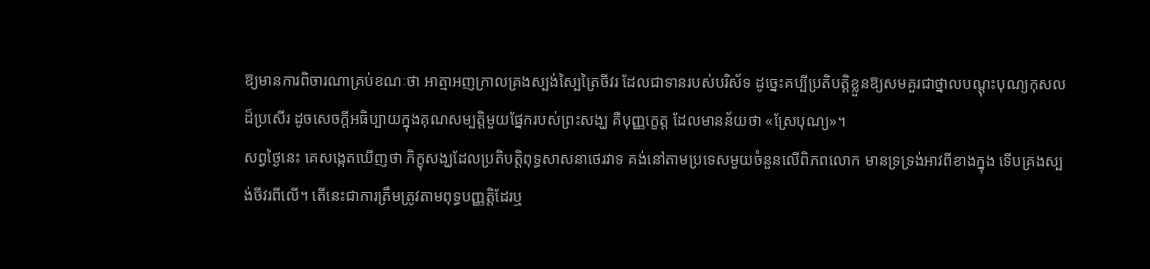ឱ្យមានការពិចារណាគ្រប់ខណៈថា អាត្មាអញក្រាលគ្រងស្បង់ស្បៃត្រៃចីវរ ដែលជាទានរបស់បរិស័ទ ដូច្នេះគប្បីប្រតិបត្តិខ្លួនឱ្យសមគួរជាថ្នាលបណ្ដុះបុណ្យកុសលដ៏ប្រសើរ ដូចសេចក្ដីអធិប្បាយក្នុងគុណសម្បត្តិមួយផ្នែករបស់ព្រះសង្ឃ គឺបុញ្ញក្ខេត្ត ដែលមានន័យថា «ស្រែបុណ្យ»។
សព្វថ្ងៃនេះ គេសង្កេតឃើញថា ភិក្ខុសង្ឃដែលប្រតិបត្តិពុទ្ធសាសនាថេរវាទ គង់នៅតាមប្រទេសមួយចំនួនលើពិភពលោក មានទ្រទ្រង់អាវពីខាងក្នុង ទើបគ្រងស្បង់ចីវរពីលើ។ តើនេះជាការត្រឹមត្រូវតាមពុទ្ធបញ្ញត្តិដែរឬ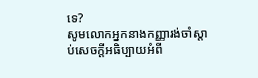ទេ?
សូមលោកអ្នកនាងកញ្ញារង់ចាំស្ដាប់សេចក្ដីអធិប្បាយអំពី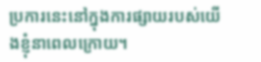ប្រការនេះនៅក្នុងការផ្សាយរបស់យើងខ្ញុំនាពេលក្រោយ។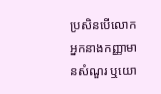ប្រសិនបើលោកអ្នកនាងកញ្ញាមានសំណួរ ឬយោ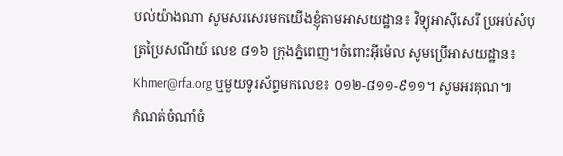បល់យ៉ាងណា សូមសរសេរមកយើងខ្ញុំតាមអាសយដ្ឋាន៖ វិទ្យុអាស៊ីសេរី ប្រអប់សំបុត្រប្រៃសណីយ៍ លេខ ៨១៦ ក្រុងភ្នំពេញ។ចំពោះអ៊ីម៉េល សូមប្រើអាសយដ្ឋាន៖ Khmer@rfa.org ឬមួយទូរស័ព្ទមកលេខ៖ ០១២-៨១១-៩១១។ សូមអរគុណ៕
កំណត់ចំណាំចំ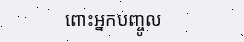ពោះអ្នកបញ្ចូល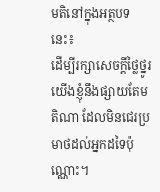មតិនៅក្នុងអត្ថបទនេះ៖
ដើម្បីរក្សាសេចក្ដីថ្លៃថ្នូរ យើងខ្ញុំនឹងផ្សាយតែមតិណា ដែលមិនជេរប្រមាថដល់អ្នកដទៃប៉ុណ្ណោះ។